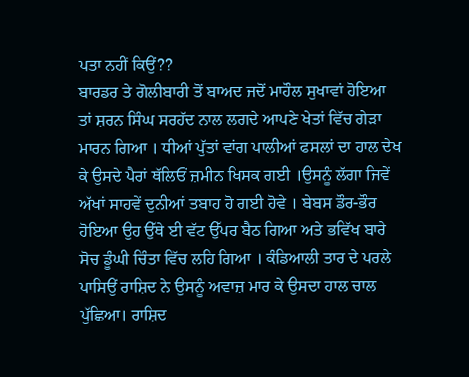ਪਤਾ ਨਹੀਂ ਕਿਉਂ??
ਬਾਰਡਰ ਤੇ ਗੋਲੀਬਾਰੀ ਤੋਂ ਬਾਅਦ ਜਦੋਂ ਮਾਹੌਲ ਸੁਖਾਵਾਂ ਹੋਇਆ ਤਾਂ ਸ਼ਰਨ ਸਿੰਘ ਸਰਹੱਦ ਨਾਲ ਲਗਦੇ ਆਪਣੇ ਖੇਤਾਂ ਵਿੱਚ ਗੇੜਾ ਮਾਰਨ ਗਿਆ । ਧੀਆਂ ਪੁੱਤਾਂ ਵਾਂਗ ਪਾਲੀਆਂ ਫਸਲਾਂ ਦਾ ਹਾਲ ਦੇਖ ਕੇ ਉਸਦੇ ਪੈਰਾਂ ਥੱਲਿਓਂ ਜ਼ਮੀਨ ਖਿਸਕ ਗਈ ।ਉਸਨੂੰ ਲੱਗਾ ਜਿਵੇਂ ਅੱਖਾਂ ਸਾਹਵੇਂ ਦੁਨੀਆਂ ਤਬਾਹ ਹੋ ਗਈ ਹੋਵੇ । ਬੇਬਸ ਡੌਰ-ਭੌਰ ਹੋਇਆ ਉਹ ਉੱਥੇ ਈ ਵੱਟ ਉੱਪਰ ਬੈਠ ਗਿਆ ਅਤੇ ਭਵਿੱਖ ਬਾਰੇ ਸੋਚ ਡੂੰਘੀ ਚਿੰਤਾ ਵਿੱਚ ਲਹਿ ਗਿਆ । ਕੰਡਿਆਲੀ ਤਾਰ ਦੇ ਪਰਲੇ ਪਾਸਿਉਂ ਰਾਸ਼ਿਦ ਨੇ ਉਸਨੂੰ ਅਵਾਜ਼ ਮਾਰ ਕੇ ਉਸਦਾ ਹਾਲ ਚਾਲ ਪੁੱਛਿਆ। ਰਾਸ਼ਿਦ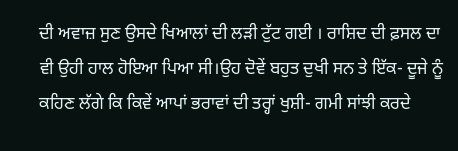ਦੀ ਅਵਾਜ਼ ਸੁਣ ਉਸਦੇ ਖਿਆਲਾਂ ਦੀ ਲੜੀ ਟੁੱਟ ਗਈ । ਰਾਸ਼ਿਦ ਦੀ ਫ਼ਸਲ ਦਾ ਵੀ ਉਹੀ ਹਾਲ ਹੋਇਆ ਪਿਆ ਸੀ।ਉਹ ਦੋਵੇਂ ਬਹੁਤ ਦੁਖੀ ਸਨ ਤੇ ਇੱਕ- ਦੂਜੇ ਨੂੰ ਕਹਿਣ ਲੱਗੇ ਕਿ ਕਿਵੇਂ ਆਪਾਂ ਭਰਾਵਾਂ ਦੀ ਤਰ੍ਹਾਂ ਖੁਸ਼ੀ- ਗਮੀ ਸਾਂਝੀ ਕਰਦੇ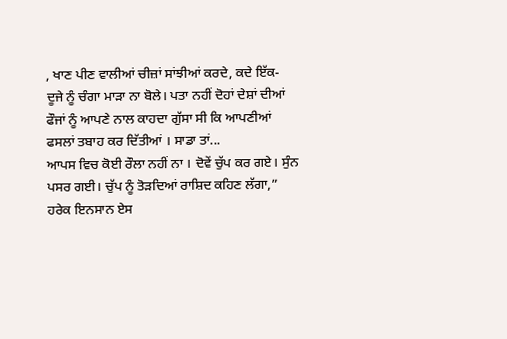, ਖਾਣ ਪੀਣ ਵਾਲੀਆਂ ਚੀਜ਼ਾਂ ਸਾਂਝੀਆਂ ਕਰਦੇ, ਕਦੇ ਇੱਕ- ਦੂਜੇ ਨੂੰ ਚੰਗਾ ਮਾੜਾ ਨਾ ਬੋਲੇ। ਪਤਾ ਨਹੀਂ ਦੋਹਾਂ ਦੇਸ਼ਾਂ ਦੀਆਂ ਫੌਜਾਂ ਨੂੰ ਆਪਣੇ ਨਾਲ ਕਾਹਦਾ ਗੁੱਸਾ ਸੀ ਕਿ ਆਪਣੀਆਂ ਫਸਲਾਂ ਤਬਾਹ ਕਰ ਦਿੱਤੀਆਂ । ਸਾਡਾ ਤਾਂ...
ਆਪਸ ਵਿਚ ਕੋਈ ਰੌਲਾ ਨਹੀਂ ਨਾ । ਦੋਵੇਂ ਚੁੱਪ ਕਰ ਗਏ। ਸੁੰਨ ਪਸਰ ਗਈ। ਚੁੱਪ ਨੂੰ ਤੋੜਦਿਆਂ ਰਾਸ਼ਿਦ ਕਹਿਣ ਲੱਗਾ,” ਹਰੇਕ ਇਨਸਾਨ ਏਸ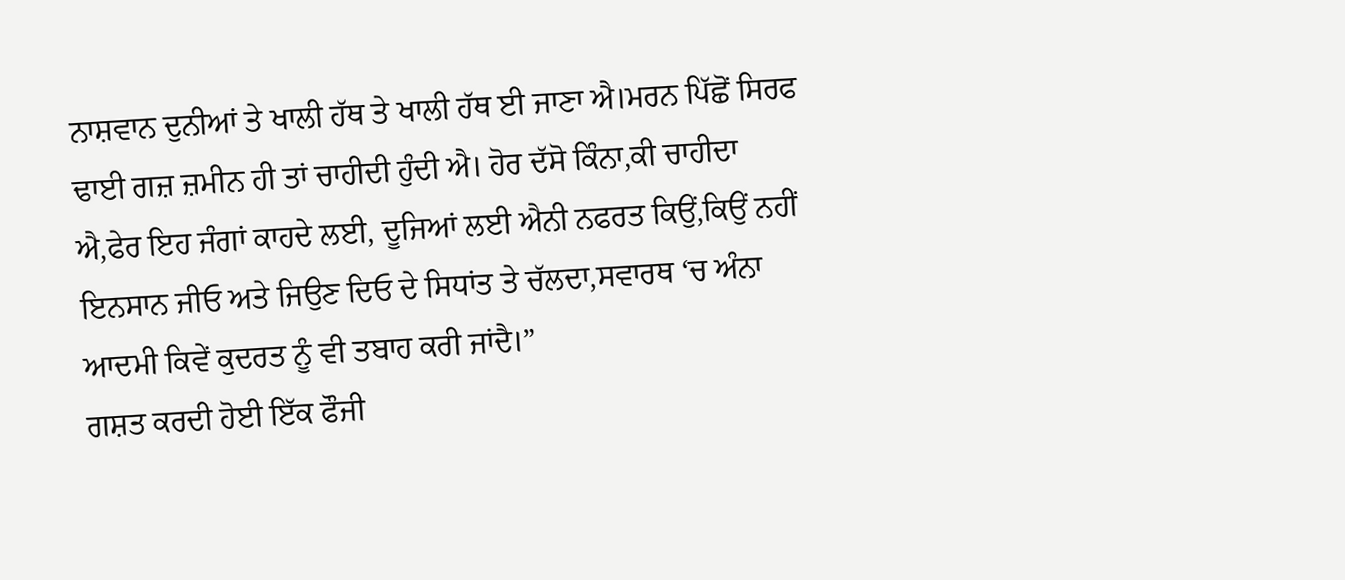ਨਾਸ਼ਵਾਨ ਦੁਨੀਆਂ ਤੇ ਖਾਲੀ ਹੱਥ ਤੇ ਖਾਲੀ ਹੱਥ ਈ ਜਾਣਾ ਐ।ਮਰਨ ਪਿੱਛੋਂ ਸਿਰਫ ਢਾਈ ਗਜ਼ ਜ਼ਮੀਨ ਹੀ ਤਾਂ ਚਾਹੀਦੀ ਹੁੰਦੀ ਐ। ਹੋਰ ਦੱਸੋ ਕਿੰਨਾ,ਕੀ ਚਾਹੀਦਾ ਐ,ਫੇਰ ਇਹ ਜੰਗਾਂ ਕਾਹਦੇ ਲਈ, ਦੂਜਿਆਂ ਲਈ ਐਨੀ ਨਫਰਤ ਕਿਉਂ,ਕਿਉਂ ਨਹੀਂ ਇਨਸਾਨ ਜੀਓ ਅਤੇ ਜਿਉਣ ਦਿਓ ਦੇ ਸਿਧਾਂਤ ਤੇ ਚੱਲਦਾ,ਸਵਾਰਥ ‘ਚ ਅੰਨਾ ਆਦਮੀ ਕਿਵੇਂ ਕੁਦਰਤ ਨੂੰ ਵੀ ਤਬਾਹ ਕਰੀ ਜਾਂਦੈ।”
ਗਸ਼ਤ ਕਰਦੀ ਹੋਈ ਇੱਕ ਫੌਜੀ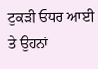ਟੁਕੜੀ ਓਧਰ ਆਈ ਤੇ ਉਹਨਾਂ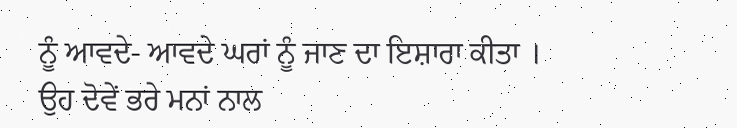ਨੂੰ ਆਵਦੇ- ਆਵਦੇ ਘਰਾਂ ਨੂੰ ਜਾਣ ਦਾ ਇਸ਼ਾਰਾ ਕੀਤਾ । ਉਹ ਦੋਵੇਂ ਭਰੇ ਮਨਾਂ ਨਾਲ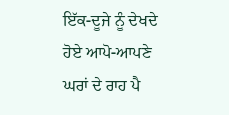ਇੱਕ-ਦੂਜੇ ਨੂੰ ਦੇਖਦੇ ਹੋਏ ਆਪੋ-ਆਪਣੇ ਘਰਾਂ ਦੇ ਰਾਹ ਪੈ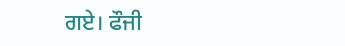ਗਏ। ਫੌਜੀ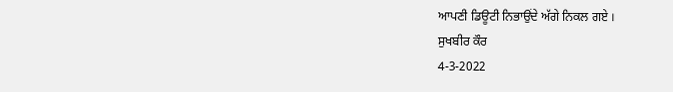ਆਪਣੀ ਡਿਊਟੀ ਨਿਭਾਉਂਦੇ ਅੱਗੇ ਨਿਕਲ ਗਏ ।
ਸੁਖਬੀਰ ਕੌਰ
4-3-2022